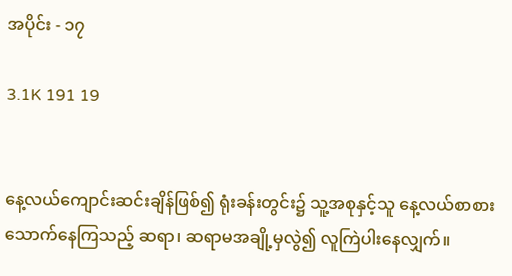အပိုင်း - ၁၇

3.1K 191 19


နေ့လယ်ကျောင်းဆင်းချိန်ဖြစ်၍ ရုံးခန်းတွင်း၌ သူ့အစုနှင့်သူ နေ့လယ်စာစားသောက်နေကြသည့် ဆရာ၊ ဆရာမအချို့မှလွဲ၍ လူကြဲပါးနေလျှက်။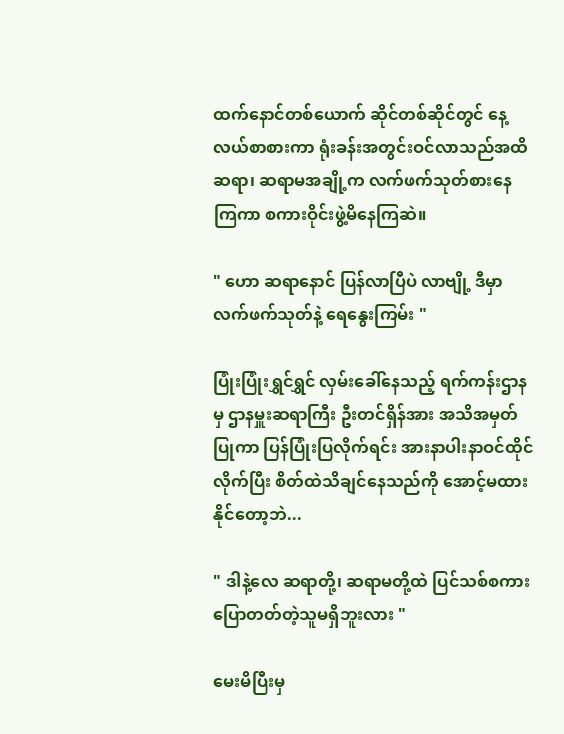ထက်နောင်တစ်‌ယောက် ဆိုင်တစ်ဆိုင်တွင် နေ့လယ်စာစားကာ ရုံးခန်းအတွင်းဝင်လာသည်အထိ ဆရာ၊ ဆရာမအချို့က လက်ဖက်သုတ်စားနေကြကာ စကားဝိုင်းဖွဲ့မိနေကြဆဲ။

" ဟော ဆရာနောင် ပြန်လာပြီပဲ လာဗျို့ ဒီမှာ လက်ဖက်သုတ်နဲ့ ရေနွေးကြမ်း "

ပြုံးပြုံးရွှင်ရွှင် လှမ်းခေါ်နေသည့် ရက်ကန်းဌာနမှ ဌာနမှူးဆရာကြီး ဦးတင်ရှိန်အား အသိအမှတ်ပြုကာ ပြန်ပြုံးပြလိုက်ရင်း အားနာပါးနာဝင်ထိုင်လိုက်ပြီး စိတ်ထဲသိချင်နေသည်ကို အောင့်မထားနိုင်တော့ဘဲ...

" ဒါနဲ့လေ ဆရာတို့၊ ဆရာမတို့ထဲ ပြင်သစ်စကားပြောတတ်တဲ့သူမရှိဘူးလား "

မေးမိပြီးမှ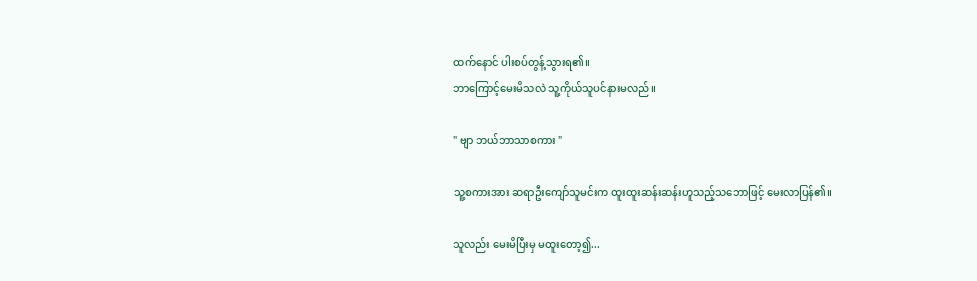ထက်နောင် ပါးစပ်တွန့်သွားရ၏။
ဘာကြောင့်မေးမိသလဲ သူ့ကိုယ်သူပင်နားမလည်။

" ဗျာ ဘယ်ဘာသာစကား "

သူ့စကားအား ဆရာဦးကျော်သူမင်းက ထူးထူးဆန်းဆန်းဟူသည့်သဘောဖြင့် မေးလာပြန်၏။

သူလည်း မေးမိပြီးမှ မထူးတော့၍...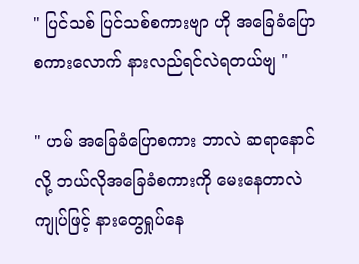" ပြင်သစ် ပြင်သစ်စကား‌ဗျာ ဟို အခြေခံပြောစကားလောက် နားလည်ရင်လဲရတယ်ဗျ "

" ဟမ် အခြေခံပြောစကား ဘာလဲ ဆရာနောင်လို့ ဘယ်လိုအခြေခံစကားကို မေးနေတာလဲ ကျုပ်ဖြင့် နားတွေရှုပ်နေ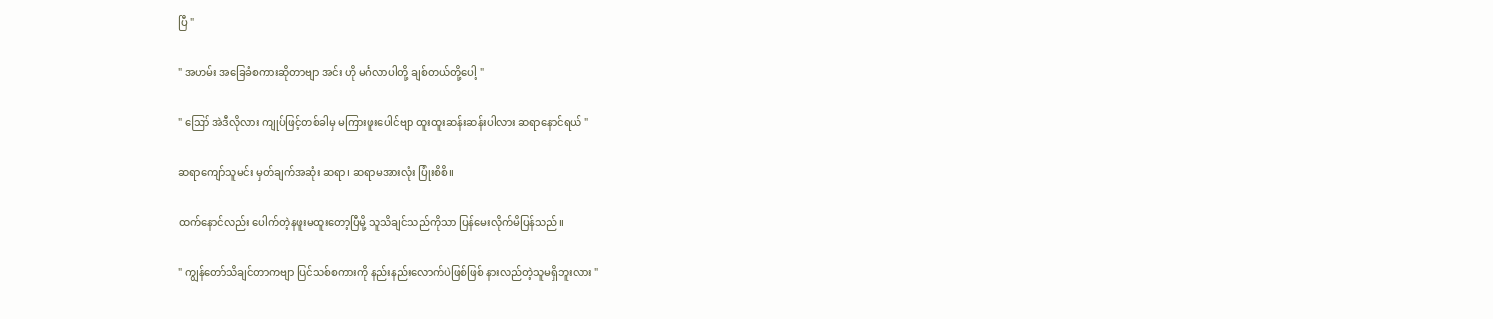ပြီ "

" အဟမ်း အခြေခံစကားဆိုတာဗျာ အင်း ဟို မင်္ဂလာပါတို့ ချစ်တယ်တို့ပေါ့ "

" ဪ အဲဒီလိုလား ကျုပ်ဖြင့်တစ်ခါမှ မကြားဖူးပေါင်ဗျာ ထူးထူးဆန်းဆန်းပါလား ဆရာနောင်ရယ် "

ဆရာကျော်သူမင်း မှတ်ချက်အဆုံး ဆရာ၊ ဆရာမအားလုံး ပြုံးစိစိ။

ထက်နောင်လည်း ပေါက်တဲ့နဖူးမထူးတော့ပြီမို့ သူသိချင်သည်ကိုသာ ပြန်မေးလိုက်မိပြန်သည်။

" ကျွန်တော်သိချင်တာကဗျာ ပြင်သစ်စကားကို နည်းနည်းလောက်ပဲဖြစ်ဖြစ် နားလည်တဲ့သူမရှိဘူးလား "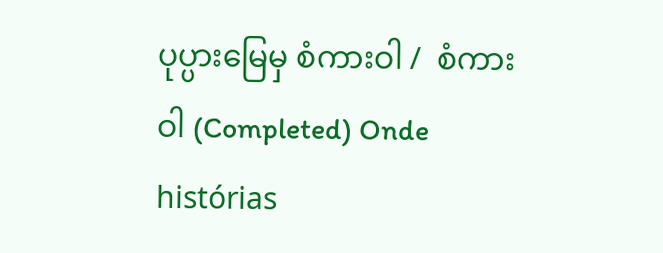ပုပ္ပားမြေမှ စံကားဝါ /  စံကားဝါ (Completed) Onde histórias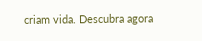criam vida. Descubra agora